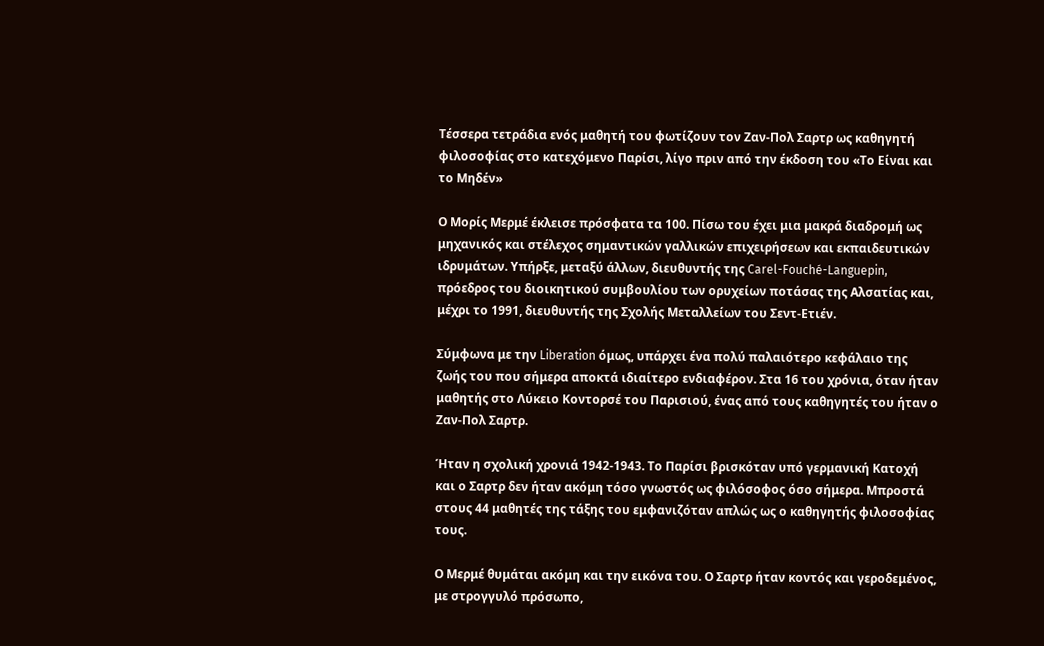Τέσσερα τετράδια ενός μαθητή του φωτίζουν τον Ζαν-Πολ Σαρτρ ως καθηγητή φιλοσοφίας στο κατεχόμενο Παρίσι, λίγο πριν από την έκδοση του «Το Είναι και το Μηδέν»

Ο Μορίς Μερμέ έκλεισε πρόσφατα τα 100. Πίσω του έχει μια μακρά διαδρομή ως μηχανικός και στέλεχος σημαντικών γαλλικών επιχειρήσεων και εκπαιδευτικών ιδρυμάτων. Υπήρξε, μεταξύ άλλων, διευθυντής της Carel-Fouché-Languepin, πρόεδρος του διοικητικού συμβουλίου των ορυχείων ποτάσας της Αλσατίας και, μέχρι το 1991, διευθυντής της Σχολής Μεταλλείων του Σεντ-Ετιέν.

Σύμφωνα με την Liberation όμως, υπάρχει ένα πολύ παλαιότερο κεφάλαιο της ζωής του που σήμερα αποκτά ιδιαίτερο ενδιαφέρον. Στα 16 του χρόνια, όταν ήταν μαθητής στο Λύκειο Κοντορσέ του Παρισιού, ένας από τους καθηγητές του ήταν ο Ζαν-Πολ Σαρτρ.

Ήταν η σχολική χρονιά 1942-1943. Το Παρίσι βρισκόταν υπό γερμανική Κατοχή και ο Σαρτρ δεν ήταν ακόμη τόσο γνωστός ως φιλόσοφος όσο σήμερα. Μπροστά στους 44 μαθητές της τάξης του εμφανιζόταν απλώς ως ο καθηγητής φιλοσοφίας τους.

Ο Μερμέ θυμάται ακόμη και την εικόνα του. Ο Σαρτρ ήταν κοντός και γεροδεμένος, με στρογγυλό πρόσωπο,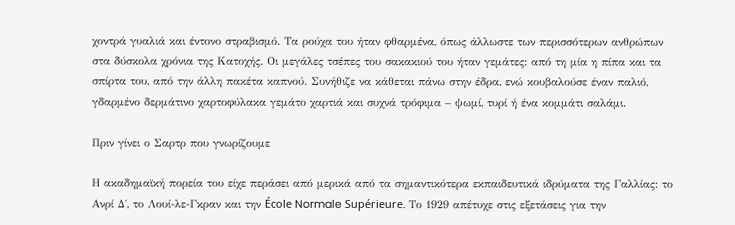χοντρά γυαλιά και έντονο στραβισμό. Τα ρούχα του ήταν φθαρμένα, όπως άλλωστε των περισσότερων ανθρώπων στα δύσκολα χρόνια της Κατοχής. Οι μεγάλες τσέπες του σακακιού του ήταν γεμάτες: από τη μία η πίπα και τα σπίρτα του, από την άλλη πακέτα καπνού. Συνήθιζε να κάθεται πάνω στην έδρα, ενώ κουβαλούσε έναν παλιό, γδαρμένο δερμάτινο χαρτοφύλακα γεμάτο χαρτιά και συχνά τρόφιμα – ψωμί, τυρί ή ένα κομμάτι σαλάμι.

Πριν γίνει ο Σαρτρ που γνωρίζουμε

Η ακαδημαϊκή πορεία του είχε περάσει από μερικά από τα σημαντικότερα εκπαιδευτικά ιδρύματα της Γαλλίας: το Ανρί Δ΄, το Λουί-λε-Γκραν και την École Normale Supérieure. Το 1929 απέτυχε στις εξετάσεις για την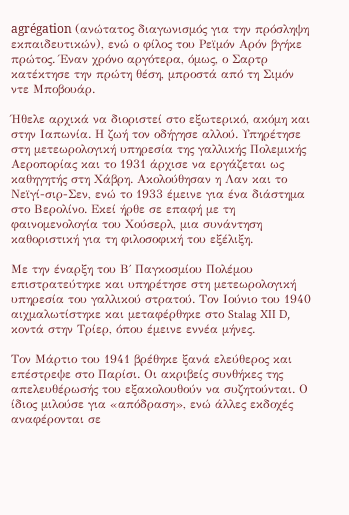agrégation (ανώτατος διαγωνισμός για την πρόσληψη εκπαιδευτικών), ενώ ο φίλος του Ρεϊμόν Αρόν βγήκε πρώτος. Έναν χρόνο αργότερα, όμως, ο Σαρτρ κατέκτησε την πρώτη θέση, μπροστά από τη Σιμόν ντε Μποβουάρ.

Ήθελε αρχικά να διοριστεί στο εξωτερικό, ακόμη και στην Ιαπωνία. Η ζωή τον οδήγησε αλλού. Υπηρέτησε στη μετεωρολογική υπηρεσία της γαλλικής Πολεμικής Αεροπορίας και το 1931 άρχισε να εργάζεται ως καθηγητής στη Χάβρη. Ακολούθησαν η Λαν και το Νεϊγί-σιρ-Σεν, ενώ το 1933 έμεινε για ένα διάστημα στο Βερολίνο. Εκεί ήρθε σε επαφή με τη φαινομενολογία του Χούσερλ, μια συνάντηση καθοριστική για τη φιλοσοφική του εξέλιξη.

Με την έναρξη του Β΄ Παγκοσμίου Πολέμου επιστρατεύτηκε και υπηρέτησε στη μετεωρολογική υπηρεσία του γαλλικού στρατού. Τον Ιούνιο του 1940 αιχμαλωτίστηκε και μεταφέρθηκε στο Stalag XII D, κοντά στην Τρίερ, όπου έμεινε εννέα μήνες.

Τον Μάρτιο του 1941 βρέθηκε ξανά ελεύθερος και επέστρεψε στο Παρίσι. Οι ακριβείς συνθήκες της απελευθέρωσής του εξακολουθούν να συζητούνται. Ο ίδιος μιλούσε για «απόδραση», ενώ άλλες εκδοχές αναφέρονται σε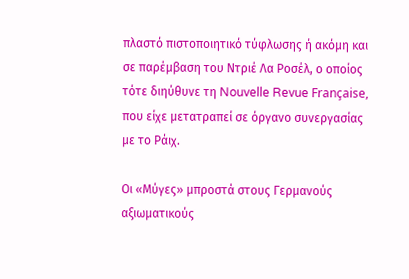πλαστό πιστοποιητικό τύφλωσης ή ακόμη και σε παρέμβαση του Ντριέ Λα Ροσέλ, ο οποίος τότε διηύθυνε τη Nouvelle Revue Française, που είχε μετατραπεί σε όργανο συνεργασίας με το Ράιχ.

Οι «Μύγες» μπροστά στους Γερμανούς αξιωματικούς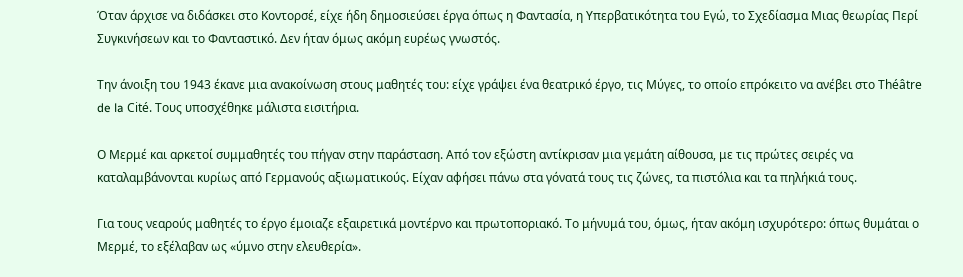Όταν άρχισε να διδάσκει στο Κοντορσέ, είχε ήδη δημοσιεύσει έργα όπως η Φαντασία, η Υπερβατικότητα του Εγώ, το Σχεδίασμα Μιας θεωρίας Περί Συγκινήσεων και το Φανταστικό. Δεν ήταν όμως ακόμη ευρέως γνωστός.

Την άνοιξη του 1943 έκανε μια ανακοίνωση στους μαθητές του: είχε γράψει ένα θεατρικό έργο, τις Μύγες, το οποίο επρόκειτο να ανέβει στο Théâtre de la Cité. Τους υποσχέθηκε μάλιστα εισιτήρια.

Ο Μερμέ και αρκετοί συμμαθητές του πήγαν στην παράσταση. Από τον εξώστη αντίκρισαν μια γεμάτη αίθουσα, με τις πρώτες σειρές να καταλαμβάνονται κυρίως από Γερμανούς αξιωματικούς. Είχαν αφήσει πάνω στα γόνατά τους τις ζώνες, τα πιστόλια και τα πηλήκιά τους.

Για τους νεαρούς μαθητές το έργο έμοιαζε εξαιρετικά μοντέρνο και πρωτοποριακό. Το μήνυμά του, όμως, ήταν ακόμη ισχυρότερο: όπως θυμάται ο Μερμέ, το εξέλαβαν ως «ύμνο στην ελευθερία».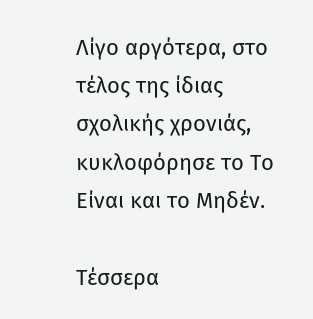Λίγο αργότερα, στο τέλος της ίδιας σχολικής χρονιάς, κυκλοφόρησε το Το Είναι και το Μηδέν.

Τέσσερα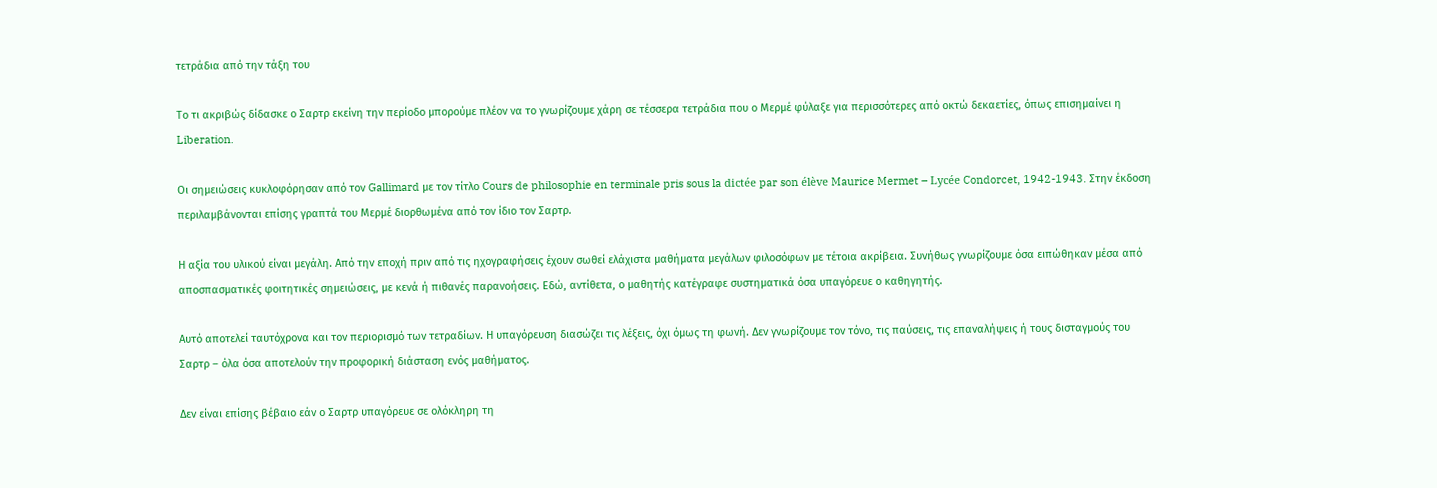τετράδια από την τάξη του

Το τι ακριβώς δίδασκε ο Σαρτρ εκείνη την περίοδο μπορούμε πλέον να το γνωρίζουμε χάρη σε τέσσερα τετράδια που ο Μερμέ φύλαξε για περισσότερες από οκτώ δεκαετίες, όπως επισημαίνει η Liberation.

Οι σημειώσεις κυκλοφόρησαν από τον Gallimard με τον τίτλο Cours de philosophie en terminale pris sous la dictée par son élève Maurice Mermet – Lycée Condorcet, 1942-1943. Στην έκδοση περιλαμβάνονται επίσης γραπτά του Μερμέ διορθωμένα από τον ίδιο τον Σαρτρ.

Η αξία του υλικού είναι μεγάλη. Από την εποχή πριν από τις ηχογραφήσεις έχουν σωθεί ελάχιστα μαθήματα μεγάλων φιλοσόφων με τέτοια ακρίβεια. Συνήθως γνωρίζουμε όσα ειπώθηκαν μέσα από αποσπασματικές φοιτητικές σημειώσεις, με κενά ή πιθανές παρανοήσεις. Εδώ, αντίθετα, ο μαθητής κατέγραφε συστηματικά όσα υπαγόρευε ο καθηγητής.

Αυτό αποτελεί ταυτόχρονα και τον περιορισμό των τετραδίων. Η υπαγόρευση διασώζει τις λέξεις, όχι όμως τη φωνή. Δεν γνωρίζουμε τον τόνο, τις παύσεις, τις επαναλήψεις ή τους δισταγμούς του Σαρτρ – όλα όσα αποτελούν την προφορική διάσταση ενός μαθήματος.

Δεν είναι επίσης βέβαιο εάν ο Σαρτρ υπαγόρευε σε ολόκληρη τη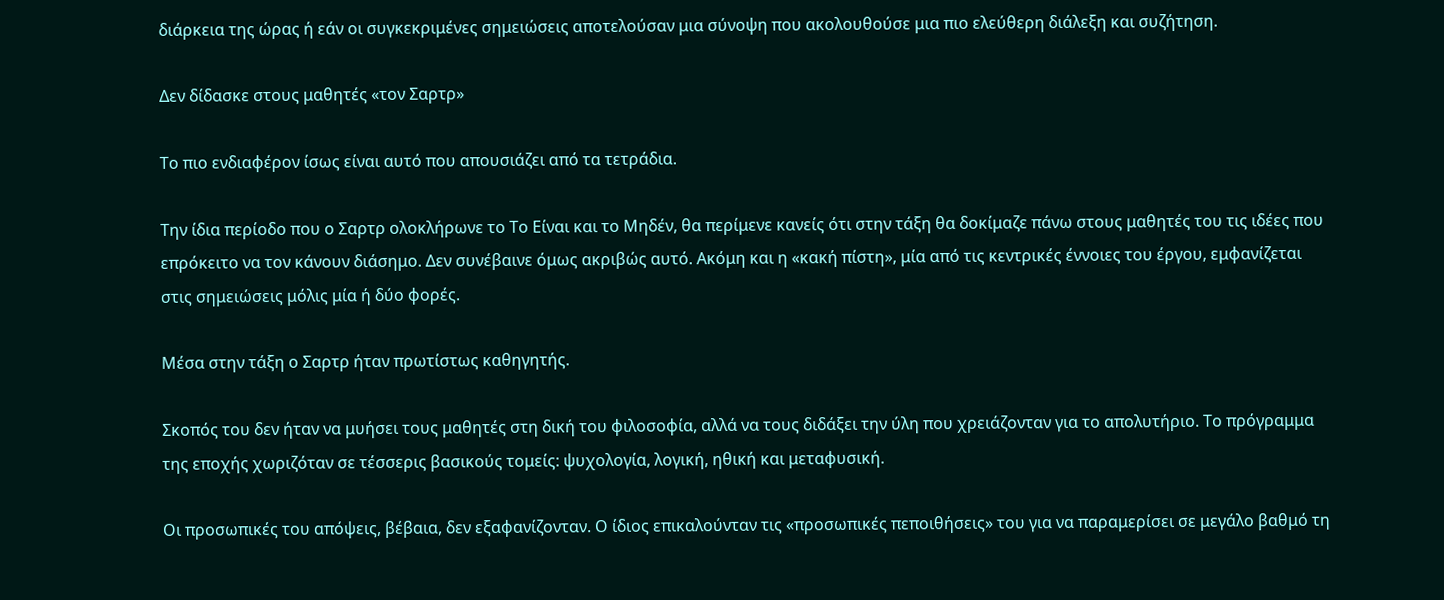διάρκεια της ώρας ή εάν οι συγκεκριμένες σημειώσεις αποτελούσαν μια σύνοψη που ακολουθούσε μια πιο ελεύθερη διάλεξη και συζήτηση.

Δεν δίδασκε στους μαθητές «τον Σαρτρ»

Το πιο ενδιαφέρον ίσως είναι αυτό που απουσιάζει από τα τετράδια.

Την ίδια περίοδο που ο Σαρτρ ολοκλήρωνε το Το Είναι και το Μηδέν, θα περίμενε κανείς ότι στην τάξη θα δοκίμαζε πάνω στους μαθητές του τις ιδέες που επρόκειτο να τον κάνουν διάσημο. Δεν συνέβαινε όμως ακριβώς αυτό. Ακόμη και η «κακή πίστη», μία από τις κεντρικές έννοιες του έργου, εμφανίζεται στις σημειώσεις μόλις μία ή δύο φορές.

Μέσα στην τάξη ο Σαρτρ ήταν πρωτίστως καθηγητής.

Σκοπός του δεν ήταν να μυήσει τους μαθητές στη δική του φιλοσοφία, αλλά να τους διδάξει την ύλη που χρειάζονταν για το απολυτήριο. Το πρόγραμμα της εποχής χωριζόταν σε τέσσερις βασικούς τομείς: ψυχολογία, λογική, ηθική και μεταφυσική.

Οι προσωπικές του απόψεις, βέβαια, δεν εξαφανίζονταν. Ο ίδιος επικαλούνταν τις «προσωπικές πεποιθήσεις» του για να παραμερίσει σε μεγάλο βαθμό τη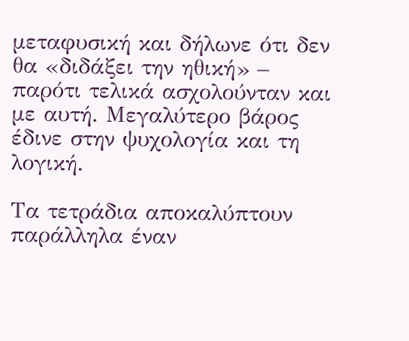μεταφυσική και δήλωνε ότι δεν θα «διδάξει την ηθική» – παρότι τελικά ασχολούνταν και με αυτή. Μεγαλύτερο βάρος έδινε στην ψυχολογία και τη λογική.

Τα τετράδια αποκαλύπτουν παράλληλα έναν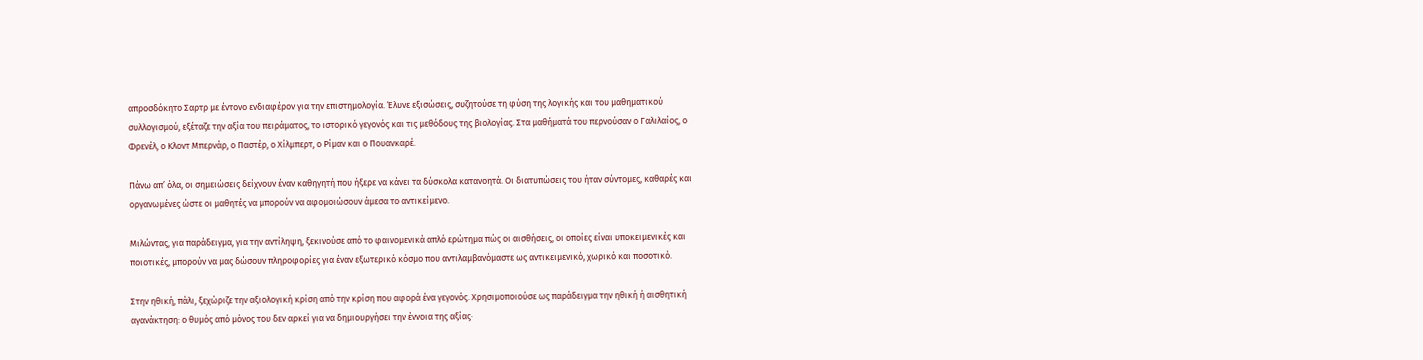απροσδόκητο Σαρτρ με έντονο ενδιαφέρον για την επιστημολογία. Έλυνε εξισώσεις, συζητούσε τη φύση της λογικής και του μαθηματικού συλλογισμού, εξέταζε την αξία του πειράματος, το ιστορικό γεγονός και τις μεθόδους της βιολογίας. Στα μαθήματά του περνούσαν ο Γαλιλαίος, ο Φρενέλ, ο Κλοντ Μπερνάρ, ο Παστέρ, ο Χίλμπερτ, ο Ρίμαν και ο Πουανκαρέ.

Πάνω απ’ όλα, οι σημειώσεις δείχνουν έναν καθηγητή που ήξερε να κάνει τα δύσκολα κατανοητά. Οι διατυπώσεις του ήταν σύντομες, καθαρές και οργανωμένες ώστε οι μαθητές να μπορούν να αφομοιώσουν άμεσα το αντικείμενο.

Μιλώντας, για παράδειγμα, για την αντίληψη, ξεκινούσε από το φαινομενικά απλό ερώτημα πώς οι αισθήσεις, οι οποίες είναι υποκειμενικές και ποιοτικές, μπορούν να μας δώσουν πληροφορίες για έναν εξωτερικό κόσμο που αντιλαμβανόμαστε ως αντικειμενικό, χωρικό και ποσοτικό.

Στην ηθική, πάλι, ξεχώριζε την αξιολογική κρίση από την κρίση που αφορά ένα γεγονός. Χρησιμοποιούσε ως παράδειγμα την ηθική ή αισθητική αγανάκτηση: ο θυμός από μόνος του δεν αρκεί για να δημιουργήσει την έννοια της αξίας·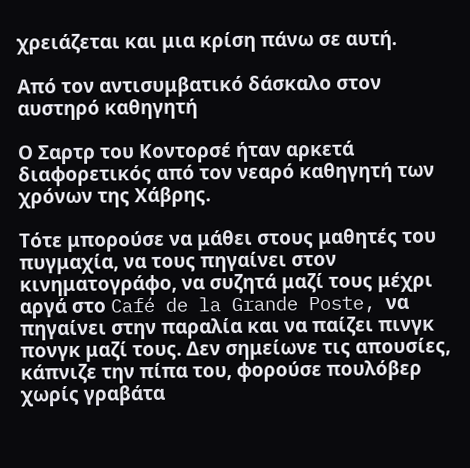χρειάζεται και μια κρίση πάνω σε αυτή.

Από τον αντισυμβατικό δάσκαλο στον αυστηρό καθηγητή

Ο Σαρτρ του Κοντορσέ ήταν αρκετά διαφορετικός από τον νεαρό καθηγητή των χρόνων της Χάβρης.

Τότε μπορούσε να μάθει στους μαθητές του πυγμαχία, να τους πηγαίνει στον κινηματογράφο, να συζητά μαζί τους μέχρι αργά στο Café de la Grande Poste, να πηγαίνει στην παραλία και να παίζει πινγκ πονγκ μαζί τους. Δεν σημείωνε τις απουσίες, κάπνιζε την πίπα του, φορούσε πουλόβερ χωρίς γραβάτα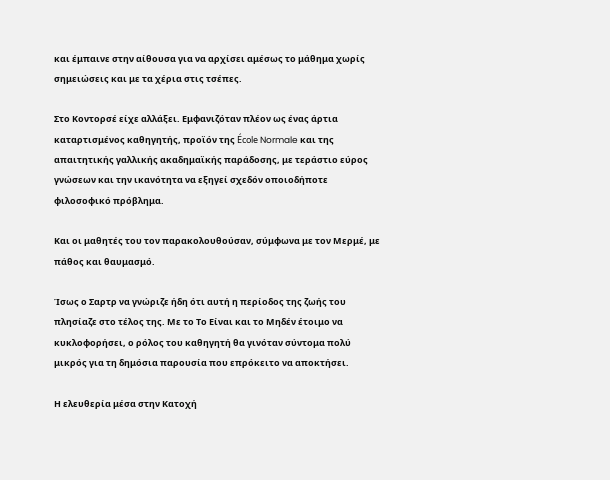και έμπαινε στην αίθουσα για να αρχίσει αμέσως το μάθημα χωρίς σημειώσεις και με τα χέρια στις τσέπες.

Στο Κοντορσέ είχε αλλάξει. Εμφανιζόταν πλέον ως ένας άρτια καταρτισμένος καθηγητής, προϊόν της École Normale και της απαιτητικής γαλλικής ακαδημαϊκής παράδοσης, με τεράστιο εύρος γνώσεων και την ικανότητα να εξηγεί σχεδόν οποιοδήποτε φιλοσοφικό πρόβλημα.

Και οι μαθητές του τον παρακολουθούσαν, σύμφωνα με τον Μερμέ, με πάθος και θαυμασμό.

Ίσως ο Σαρτρ να γνώριζε ήδη ότι αυτή η περίοδος της ζωής του πλησίαζε στο τέλος της. Με το Το Είναι και το Μηδέν έτοιμο να κυκλοφορήσει, ο ρόλος του καθηγητή θα γινόταν σύντομα πολύ μικρός για τη δημόσια παρουσία που επρόκειτο να αποκτήσει.

Η ελευθερία μέσα στην Κατοχή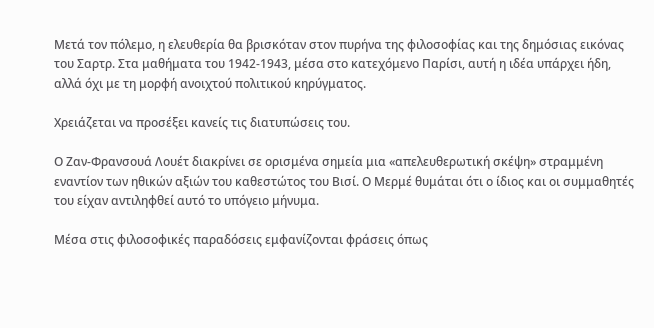Μετά τον πόλεμο, η ελευθερία θα βρισκόταν στον πυρήνα της φιλοσοφίας και της δημόσιας εικόνας του Σαρτρ. Στα μαθήματα του 1942-1943, μέσα στο κατεχόμενο Παρίσι, αυτή η ιδέα υπάρχει ήδη, αλλά όχι με τη μορφή ανοιχτού πολιτικού κηρύγματος.

Χρειάζεται να προσέξει κανείς τις διατυπώσεις του.

Ο Ζαν-Φρανσουά Λουέτ διακρίνει σε ορισμένα σημεία μια «απελευθερωτική σκέψη» στραμμένη εναντίον των ηθικών αξιών του καθεστώτος του Βισί. Ο Μερμέ θυμάται ότι ο ίδιος και οι συμμαθητές του είχαν αντιληφθεί αυτό το υπόγειο μήνυμα.

Μέσα στις φιλοσοφικές παραδόσεις εμφανίζονται φράσεις όπως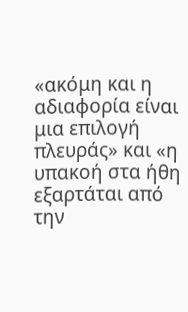«ακόμη και η αδιαφορία είναι μια επιλογή πλευράς» και «η υπακοή στα ήθη εξαρτάται από την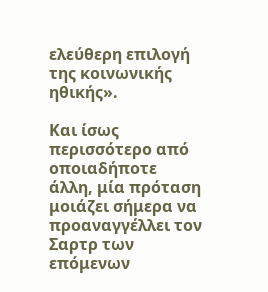ελεύθερη επιλογή της κοινωνικής ηθικής».

Και ίσως περισσότερο από οποιαδήποτε άλλη, μία πρόταση μοιάζει σήμερα να προαναγγέλλει τον Σαρτρ των επόμενων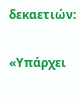δεκαετιών:

«Υπάρχει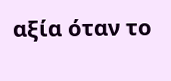αξία όταν το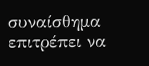συναίσθημα επιτρέπει να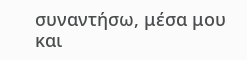συναντήσω, μέσα μου και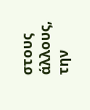στους άλλους, την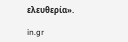ελευθερία».

in.gr